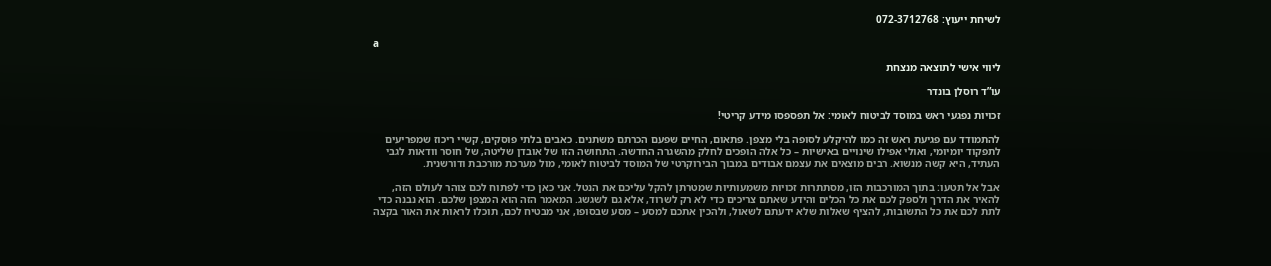לשיחת ייעוץ: 072-3712768

a

ליווי אישי לתוצאה מנצחת

עו”ד רוסלן בונדר

זכויות נפגעי ראש במוסד לביטוח לאומי: אל תפספסו מידע קריטי!

להתמודד עם פגיעת ראש זה כמו להיקלע לסופה בלי מצפן. פתאום, החיים שפעם הכרתם משתנים. כאבים בלתי פוסקים, קשיי ריכוז שמפריעים לתפקוד יומיומי, ואולי אפילו שינויים באישיות – כל אלה הופכים לחלק מהשגרה החדשה. התחושה הזו של אובדן שליטה, של חוסר וודאות לגבי העתיד, היא קשה מנשוא. רבים מוצאים את עצמם אבודים במבוך הבירוקרטי של המוסד לביטוח לאומי, מול מערכת מורכבת ודורשנית.

אבל אל תטעו: בתוך המורכבות הזו, מסתתרות זכויות משמעותיות שמטרתן להקל עליכם את הנטל. אני כאן כדי לפתוח לכם צוהר לעולם הזה, להאיר את הדרך ולספק לכם את כל הכלים והידע שאתם צריכים כדי לא רק לשרוד, אלא גם לשגשג. המאמר הזה הוא המצפן שלכם. הוא נבנה כדי לתת לכם את כל התשובות, להציף שאלות שלא ידעתם לשאול, ולהכין אתכם למסע – מסע שבסופו, אני מבטיח לכם, תוכלו לראות את האור בקצה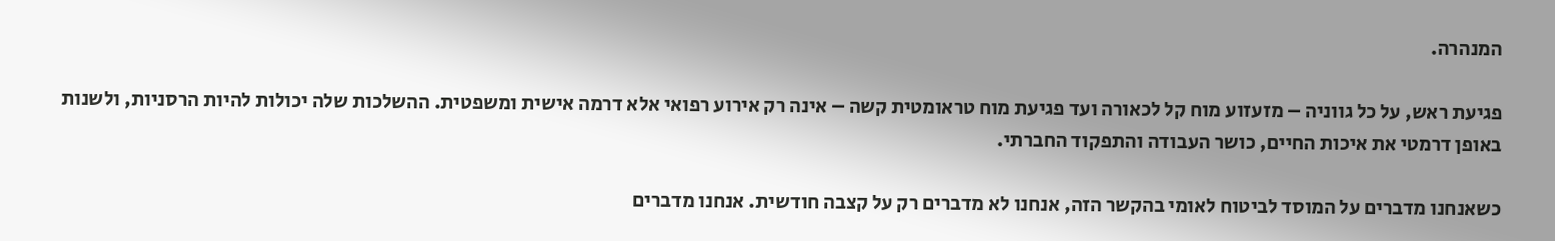המנהרה.

פגיעת ראש, על כל גווניה – מזעזוע מוח קל לכאורה ועד פגיעת מוח טראומטית קשה – אינה רק אירוע רפואי אלא דרמה אישית ומשפטית. ההשלכות שלה יכולות להיות הרסניות, ולשנות באופן דרמטי את איכות החיים, כושר העבודה והתפקוד החברתי.

כשאנחנו מדברים על המוסד לביטוח לאומי בהקשר הזה, אנחנו לא מדברים רק על קצבה חודשית. אנחנו מדברים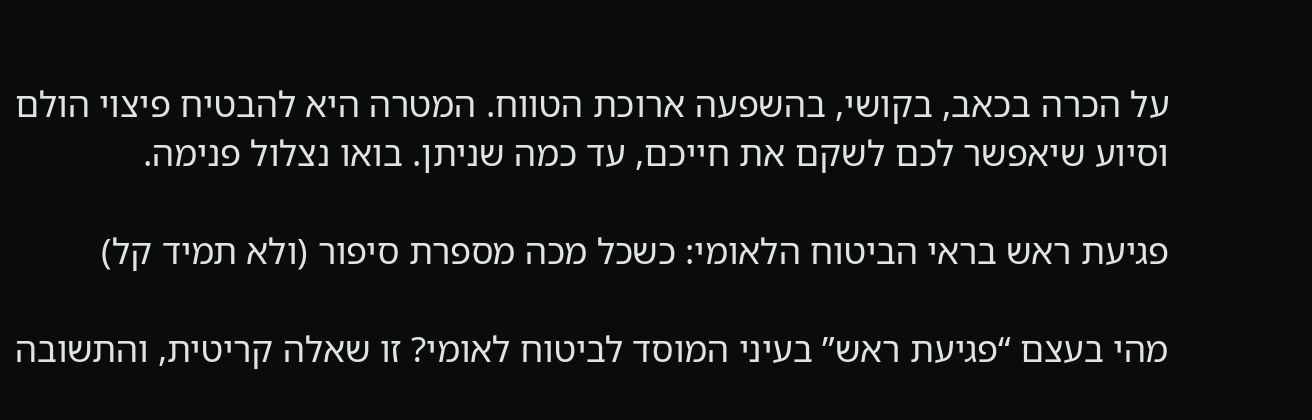על הכרה בכאב, בקושי, בהשפעה ארוכת הטווח. המטרה היא להבטיח פיצוי הולם וסיוע שיאפשר לכם לשקם את חייכם, עד כמה שניתן. בואו נצלול פנימה.

פגיעת ראש בראי הביטוח הלאומי: כשכל מכה מספרת סיפור (ולא תמיד קל)

מהי בעצם “פגיעת ראש” בעיני המוסד לביטוח לאומי? זו שאלה קריטית, והתשובה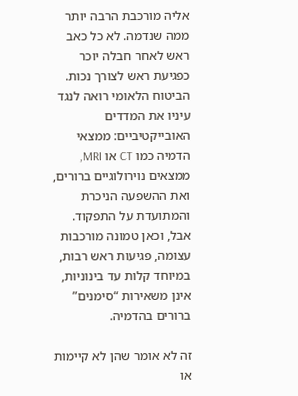אליה מורכבת הרבה יותר ממה שנדמה. לא כל כאב ראש לאחר חבלה יוכר כפגיעת ראש לצורך נכות. הביטוח הלאומי רואה לנגד עיניו את המדדים האובייקטיביים: ממצאי הדמיה כמו CT או MRI, ממצאים נוירולוגיים ברורים, ואת ההשפעה הניכרת והמתועדת על התפקוד. אבל, וכאן טמונה מורכבות עצומה, פגיעות ראש רבות, במיוחד קלות עד בינוניות, אינן משאירות “סימנים” ברורים בהדמיה.

זה לא אומר שהן לא קיימות או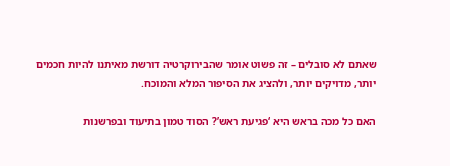שאתם לא סובלים – זה פשוט אומר שהבירוקרטיה דורשת מאיתנו להיות חכמים יותר, מדויקים יותר, ולהציג את הסיפור המלא והמוכח.

האם כל מכה בראש היא ‘פגיעת ראש’? הסוד טמון בתיעוד ובפרשנות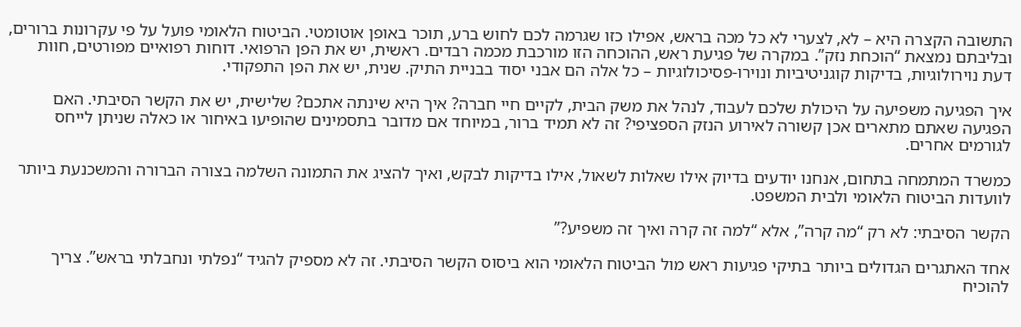התשובה הקצרה היא – לא, לצערי לא כל מכה בראש, אפילו כזו שגרמה לכם לחוש ברע, תוכר באופן אוטומטי. הביטוח הלאומי פועל על פי עקרונות ברורים, ובליבתם נמצאת “הוכחת נזק”. במקרה של פגיעת ראש, ההוכחה הזו מורכבת מכמה רבדים. ראשית, יש את הפן הרפואי. דוחות רפואיים מפורטים, חוות דעת נוירולוגיות, בדיקות קוגניטיביות ונוירו-פסיכולוגיות – כל אלה הם אבני יסוד בבניית התיק. שנית, יש את הפן התפקודי.

איך הפגיעה משפיעה על היכולת שלכם לעבוד, לנהל את משק הבית, לקיים חיי חברה? איך היא שינתה אתכם? שלישית, יש את הקשר הסיבתי. האם הפגיעה שאתם מתארים אכן קשורה לאירוע הנזק הספציפי? זה לא תמיד ברור, במיוחד אם מדובר בתסמינים שהופיעו באיחור או כאלה שניתן לייחס לגורמים אחרים.

כמשרד המתמחה בתחום, אנחנו יודעים בדיוק אילו שאלות לשאול, אילו בדיקות לבקש, ואיך להציג את התמונה השלמה בצורה הברורה והמשכנעת ביותר לוועדות הביטוח הלאומי ולבית המשפט.

הקשר הסיבתי: לא רק “מה קרה”, אלא “למה זה קרה ואיך זה משפיע?”

אחד האתגרים הגדולים ביותר בתיקי פגיעות ראש מול הביטוח הלאומי הוא ביסוס הקשר הסיבתי. זה לא מספיק להגיד “נפלתי ונחבלתי בראש”. צריך להוכיח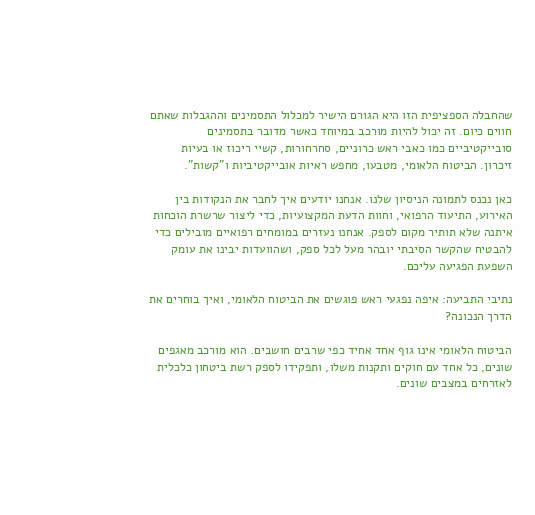שהחבלה הספציפית הזו היא הגורם הישיר למכלול התסמינים וההגבלות שאתם חווים כיום. זה יכול להיות מורכב במיוחד כאשר מדובר בתסמינים סובייקטיביים כמו כאבי ראש כרוניים, סחרחורות, קשיי ריכוז או בעיות זיכרון. הביטוח הלאומי, מטבעו, מחפש ראיות אובייקטיביות ו”קשות”.

כאן נכנס לתמונה הניסיון שלנו. אנחנו יודעים איך לחבר את הנקודות בין האירוע, התיעוד הרפואי, וחוות הדעת המקצועיות, כדי ליצור שרשרת הוכחות איתנה שלא תותיר מקום לספק. אנחנו נעזרים במומחים רפואיים מובילים כדי להבטיח שהקשר הסיבתי יובהר מעל לכל ספק, ושהוועדות יבינו את עומק השפעת הפגיעה עליכם.

נתיבי התביעה: איפה נפגעי ראש פוגשים את הביטוח הלאומי, ואיך בוחרים את הדרך הנכונה?

הביטוח הלאומי אינו גוף אחד אחיד כפי שרבים חושבים. הוא מורכב מאגפים שונים, כל אחד עם חוקים ותקנות משלו, ותפקידו לספק רשת ביטחון כלכלית לאזרחים במצבים שונים.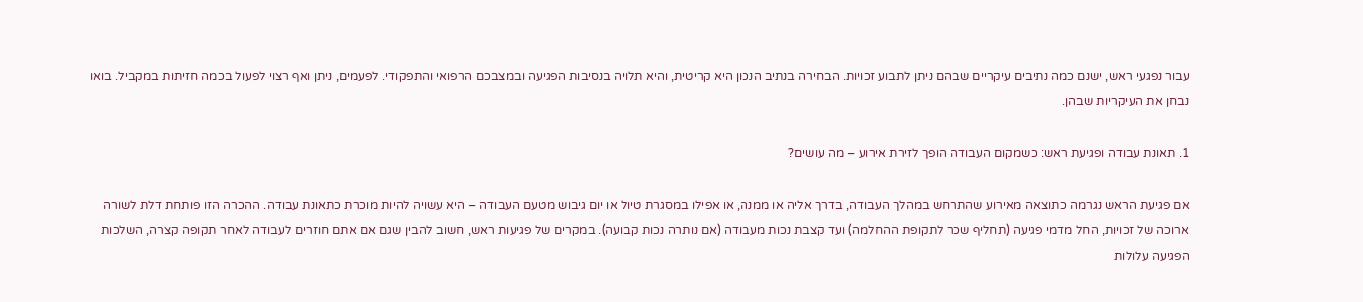עבור נפגעי ראש, ישנם כמה נתיבים עיקריים שבהם ניתן לתבוע זכויות. הבחירה בנתיב הנכון היא קריטית, והיא תלויה בנסיבות הפגיעה ובמצבכם הרפואי והתפקודי. לפעמים, ניתן ואף רצוי לפעול בכמה חזיתות במקביל. בואו נבחן את העיקריות שבהן.

1. תאונת עבודה ופגיעת ראש: כשמקום העבודה הופך לזירת אירוע – מה עושים?

אם פגיעת הראש נגרמה כתוצאה מאירוע שהתרחש במהלך העבודה, בדרך אליה או ממנה, או אפילו במסגרת טיול או יום גיבוש מטעם העבודה – היא עשויה להיות מוכרת כתאונת עבודה. ההכרה הזו פותחת דלת לשורה ארוכה של זכויות, החל מדמי פגיעה (תחליף שכר לתקופת ההחלמה) ועד קצבת נכות מעבודה (אם נותרה נכות קבועה). במקרים של פגיעות ראש, חשוב להבין שגם אם אתם חוזרים לעבודה לאחר תקופה קצרה, השלכות הפגיעה עלולות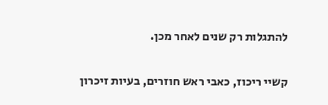להתגלות רק שנים לאחר מכן.

קשיי ריכוז, כאבי ראש חוזרים, בעיות זיכרון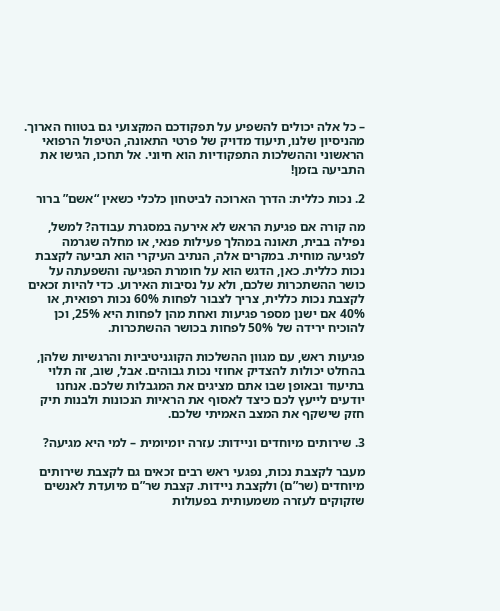– כל אלה יכולים להשפיע על תפקודכם המקצועי גם בטווח הארוך. מהניסיון שלנו, תיעוד מדויק של פרטי התאונה, הטיפול הרפואי הראשוני וההשלכות התפקודיות הוא חיוני. אל תחכו, הגישו את התביעה בזמן!

2. נכות כללית: הדרך הארוכה לביטחון כלכלי כשאין “אשם” ברור

מה קורה אם פגיעת הראש לא אירעה במסגרת עבודה? למשל, נפילה בבית, תאונה במהלך פעילות פנאי, או מחלה שגרמה לפגיעה מוחית. במקרים אלה, הנתיב העיקרי הוא תביעה לקצבת נכות כללית. כאן, הדגש הוא על חומרת הפגיעה והשפעתה על כושר ההשתכרות שלכם, ולא על נסיבות האירוע. כדי להיות זכאים לקצבת נכות כללית, צריך לצבור לפחות 60% נכות רפואית, או 40% אם ישנן מספר פגיעות ואחת מהן לפחות היא 25%, וכן להוכיח ירידה של 50% לפחות בכושר ההשתכרות.

פגיעות ראש, עם מגוון ההשלכות הקוגניטיביות והרגשיות שלהן, בהחלט יכולות להצדיק אחוזי נכות גבוהים. אבל, שוב, זה תלוי בתיעוד ובאופן שבו אתם מציגים את המגבלות שלכם. אנחנו יודעים לייעץ לכם כיצד לאסוף את הראיות הנכונות ולבנות תיק חזק שישקף את המצב האמיתי שלכם.

3. שירותים מיוחדים וניידות: עזרה יומיומית – למי היא מגיעה?

מעבר לקצבת נכות, נפגעי ראש רבים זכאים גם לקצבת שירותים מיוחדים (שר”ם) ולקצבת ניידות. קצבת שר”ם מיועדת לאנשים שזקוקים לעזרה משמעותית בפעולות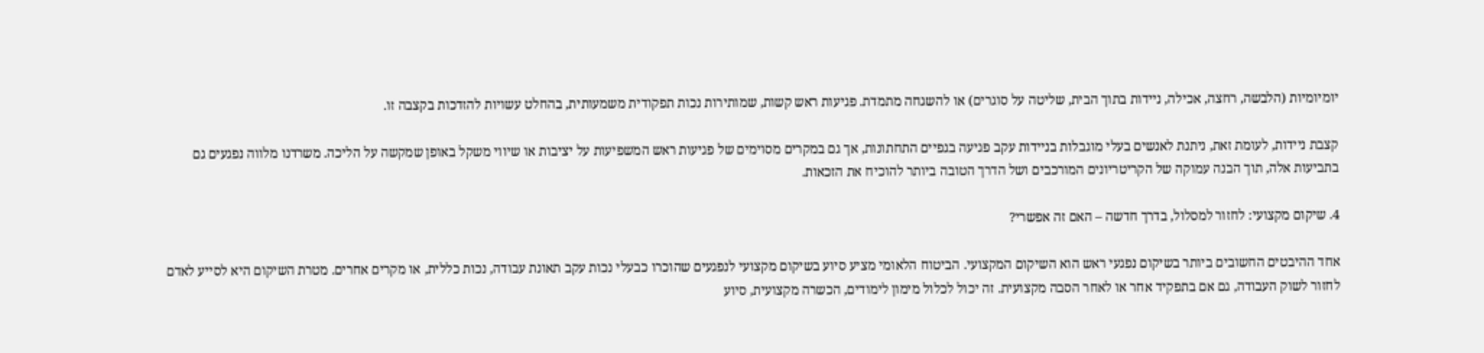יומיומיות (הלבשה, רחצה, אכילה, ניידות בתוך הבית, שליטה על סוגרים) או להשגחה מתמדת. פגיעות ראש קשות, שמותירות נכות תפקודית משמעותית, בהחלט עשויות להזדכות בקצבה זו.

קצבת ניידות, לעומת זאת, ניתנת לאנשים בעלי מוגבלות בניידות עקב פגיעה בגפיים התחתונות, אך גם במקרים מסוימים של פגיעות ראש המשפיעות על יציבות או שיווי משקל באופן שמקשה על הליכה. משרדנו מלווה נפגעים גם בתביעות אלה, תוך הבנה עמוקה של הקריטריונים המורכבים ושל הדרך הטובה ביותר להוכיח את הזכאות.

4. שיקום מקצועי: לחזור למסלול, בדרך חדשה – האם זה אפשרי?

אחד ההיבטים החשובים ביותר בשיקום נפגעי ראש הוא השיקום המקצועי. הביטוח הלאומי מציע סיוע בשיקום מקצועי לנפגעים שהוכרו כבעלי נכות עקב תאונת עבודה, נכות כללית, או מקרים אחרים. מטרת השיקום היא לסייע לאדם לחזור לשוק העבודה, גם אם בתפקיד אחר או לאחר הסבה מקצועית. זה יכול לכלול מימון לימודים, הכשרה מקצועית, סיוע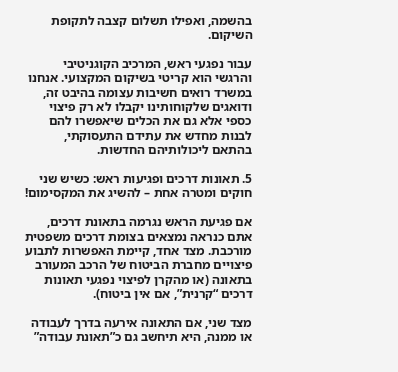בהשמה, ואפילו תשלום קצבה לתקופת השיקום.

עבור נפגעי ראש, המרכיב הקוגניטיבי והרגשי הוא קריטי בשיקום המקצועי. אנחנו במשרד רואים חשיבות עצומה בהיבט זה, ודואגים שלקוחותינו יקבלו לא רק פיצוי כספי אלא גם את הכלים שיאפשרו להם לבנות מחדש את עתידם התעסוקתי, בהתאם ליכולותיהם החדשות.

5. תאונות דרכים ופגיעות ראש: כשיש שני חוקים ומטרה אחת – להשיג את המקסימום!

אם פגיעת הראש נגרמה בתאונת דרכים, אתם כנראה נמצאים בצומת דרכים משפטית מורכבת. מצד אחד, קיימת האפשרות לתבוע פיצויים מחברת הביטוח של הרכב המעורב בתאונה (או מהקרן לפיצוי נפגעי תאונות דרכים “קרנית”, אם אין ביטוח).

מצד שני, אם התאונה אירעה בדרך לעבודה או ממנה, היא תיחשב גם כ”תאונת עבודה”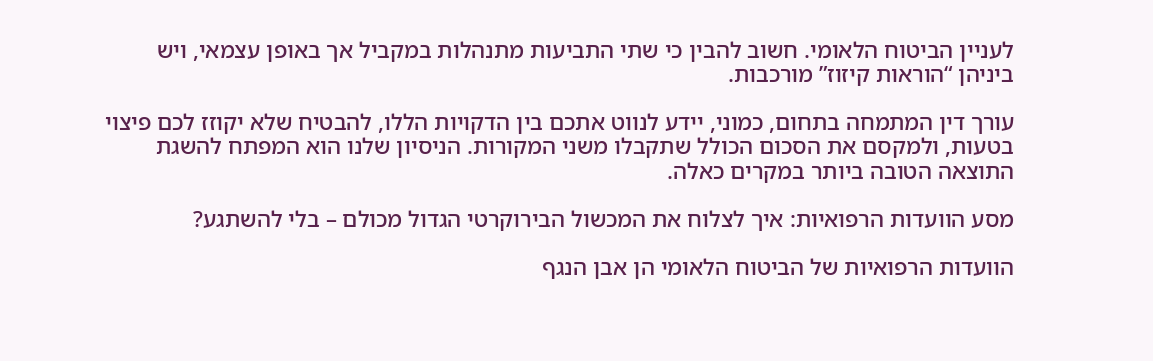לעניין הביטוח הלאומי. חשוב להבין כי שתי התביעות מתנהלות במקביל אך באופן עצמאי, ויש ביניהן “הוראות קיזוז” מורכבות.

עורך דין המתמחה בתחום, כמוני, יידע לנווט אתכם בין הדקויות הללו, להבטיח שלא יקוזז לכם פיצוי בטעות, ולמקסם את הסכום הכולל שתקבלו משני המקורות. הניסיון שלנו הוא המפתח להשגת התוצאה הטובה ביותר במקרים כאלה.

מסע הוועדות הרפואיות: איך לצלוח את המכשול הבירוקרטי הגדול מכולם – בלי להשתגע?

הוועדות הרפואיות של הביטוח הלאומי הן אבן הנגף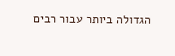הגדולה ביותר עבור רבים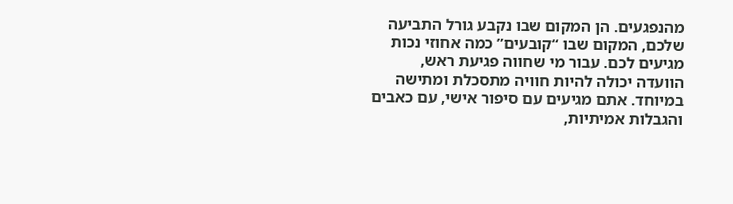מהנפגעים. הן המקום שבו נקבע גורל התביעה שלכם, המקום שבו “קובעים” כמה אחוזי נכות מגיעים לכם. עבור מי שחווה פגיעת ראש, הוועדה יכולה להיות חוויה מתסכלת ומתישה במיוחד. אתם מגיעים עם סיפור אישי, עם כאבים והגבלות אמיתיות,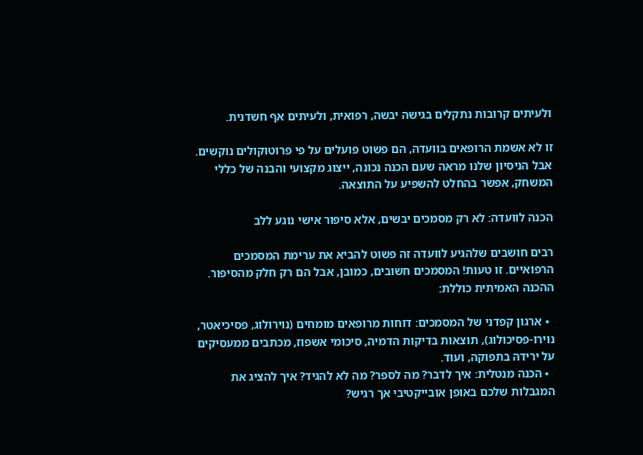ולעיתים קרובות נתקלים בגישה יבשה, רפואית, ולעיתים אף חשדנית.

זו לא אשמת הרופאים בוועדה, הם פשוט פועלים על פי פרוטוקולים נוקשים. אבל הניסיון שלנו מראה שעם הכנה נכונה, ייצוג מקצועי והבנה של כללי המשחק, אפשר בהחלט להשפיע על התוצאה.

הכנה לוועדה: לא רק מסמכים יבשים, אלא סיפור אישי נוגע ללב

רבים חושבים שלהגיע לוועדה זה פשוט להביא את ערימת המסמכים הרפואיים. זו טעות! המסמכים חשובים, כמובן, אבל הם רק חלק מהסיפור. ההכנה האמיתית כוללת:

  • ארגון קפדני של המסמכים: דוחות מרופאים מומחים (נוירולוג, פסיכיאטר, נוירו-פסיכולוג), תוצאות בדיקות הדמיה, סיכומי אשפוז, מכתבים ממעסיקים על ירידה בתפוקה, ועוד.
  • הכנה מנטלית: איך לדבר? מה לספר? מה לא להגיד? איך להציג את המגבלות שלכם באופן אובייקטיבי אך רגיש?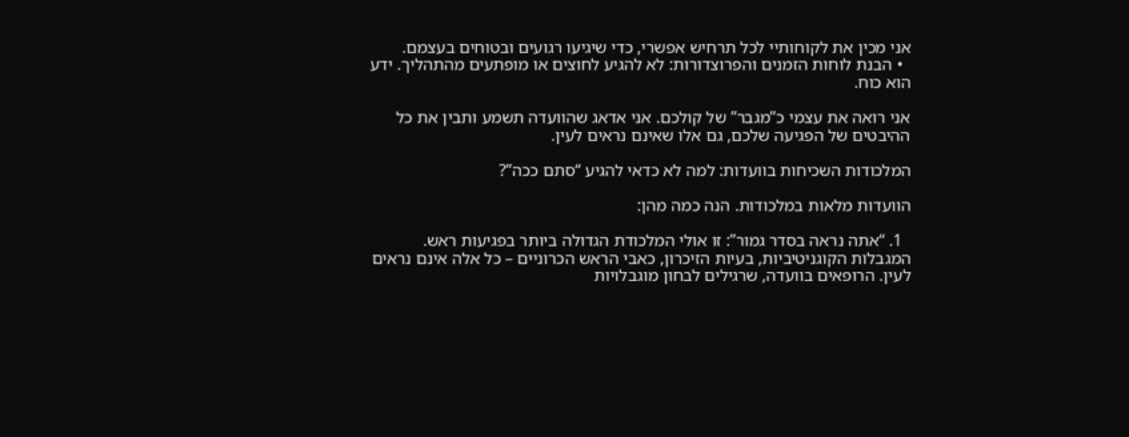אני מכין את לקוחותיי לכל תרחיש אפשרי, כדי שיגיעו רגועים ובטוחים בעצמם.
  • הבנת לוחות הזמנים והפרוצדורות: לא להגיע לחוצים או מופתעים מהתהליך. ידע הוא כוח.

אני רואה את עצמי כ”מגבר” של קולכם. אני אדאג שהוועדה תשמע ותבין את כל ההיבטים של הפגיעה שלכם, גם אלו שאינם נראים לעין.

המלכודות השכיחות בוועדות: למה לא כדאי להגיע “סתם ככה”?

הוועדות מלאות במלכודות. הנה כמה מהן:

  1. “אתה נראה בסדר גמור”: זו אולי המלכודת הגדולה ביותר בפגיעות ראש. המגבלות הקוגניטיביות, בעיות הזיכרון, כאבי הראש הכרוניים – כל אלה אינם נראים לעין. הרופאים בוועדה, שרגילים לבחון מוגבלויות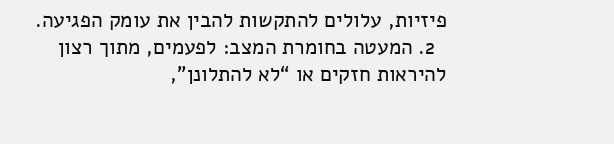פיזיות, עלולים להתקשות להבין את עומק הפגיעה.
  2. המעטה בחומרת המצב: לפעמים, מתוך רצון להיראות חזקים או “לא להתלונן”,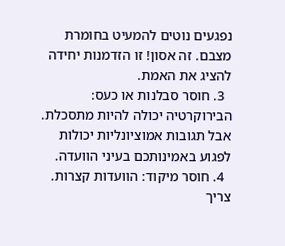נפגעים נוטים להמעיט בחומרת מצבם. זה אסון! זו הזדמנות יחידה להציג את האמת.
  3. חוסר סבלנות או כעס: הבירוקרטיה יכולה להיות מתסכלת. אבל תגובות אמוציונליות יכולות לפגוע באמינותכם בעיני הוועדה.
  4. חוסר מיקוד: הוועדות קצרות. צריך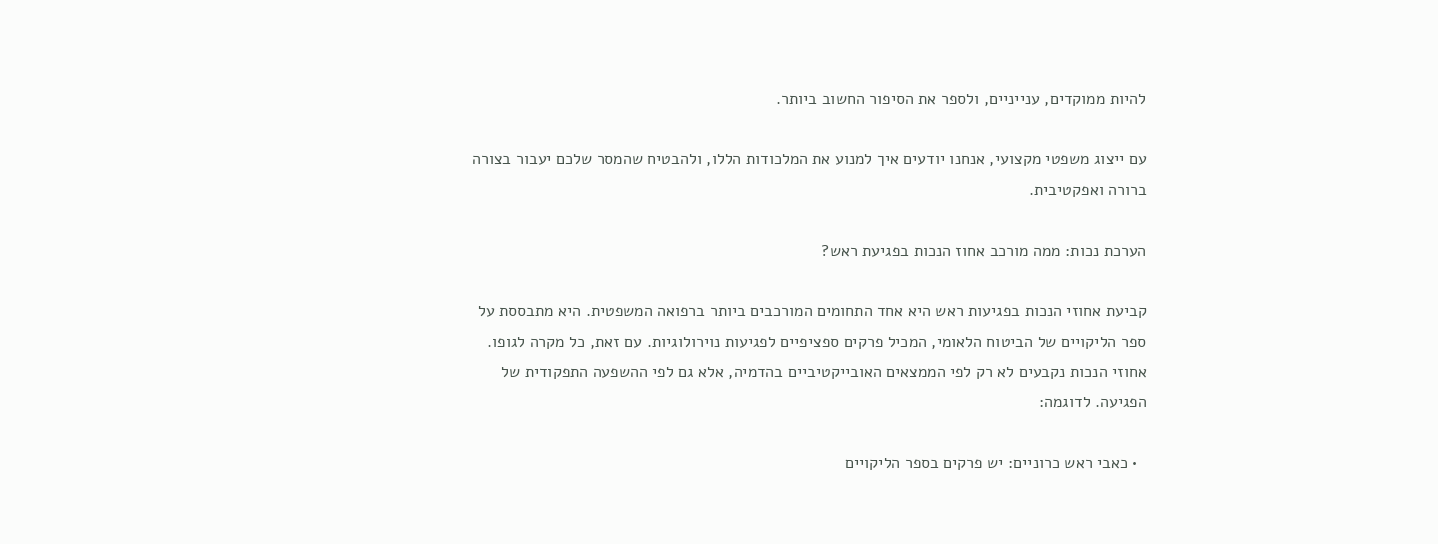להיות ממוקדים, ענייניים, ולספר את הסיפור החשוב ביותר.

עם ייצוג משפטי מקצועי, אנחנו יודעים איך למנוע את המלכודות הללו, ולהבטיח שהמסר שלכם יעבור בצורה ברורה ואפקטיבית.

הערכת נכות: ממה מורכב אחוז הנכות בפגיעת ראש?

קביעת אחוזי הנכות בפגיעות ראש היא אחד התחומים המורכבים ביותר ברפואה המשפטית. היא מתבססת על ספר הליקויים של הביטוח הלאומי, המכיל פרקים ספציפיים לפגיעות נוירולוגיות. עם זאת, כל מקרה לגופו. אחוזי הנכות נקבעים לא רק לפי הממצאים האובייקטיביים בהדמיה, אלא גם לפי ההשפעה התפקודית של הפגיעה. לדוגמה:

  • כאבי ראש כרוניים: יש פרקים בספר הליקויים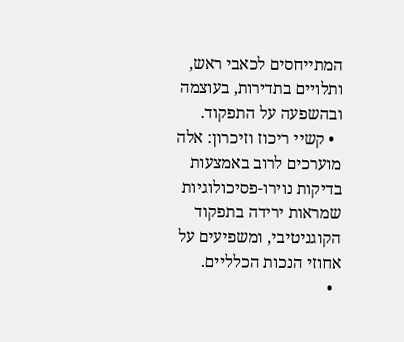המתייחסים לכאבי ראש, ותלויים בתדירות, בעוצמה ובהשפעה על התפקוד.
  • קשיי ריכוז וזיכרון: אלה מוערכים לרוב באמצעות בדיקות נוירו-פסיכולוגיות שמראות ירידה בתפקוד הקוגניטיבי, ומשפיעים על אחוזי הנכות הכלליים.
  •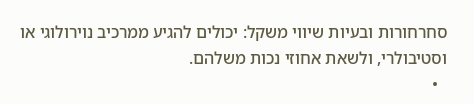סחרחורות ובעיות שיווי משקל: יכולים להגיע ממרכיב נוירולוגי או וסטיבולרי, ולשאת אחוזי נכות משלהם.
  •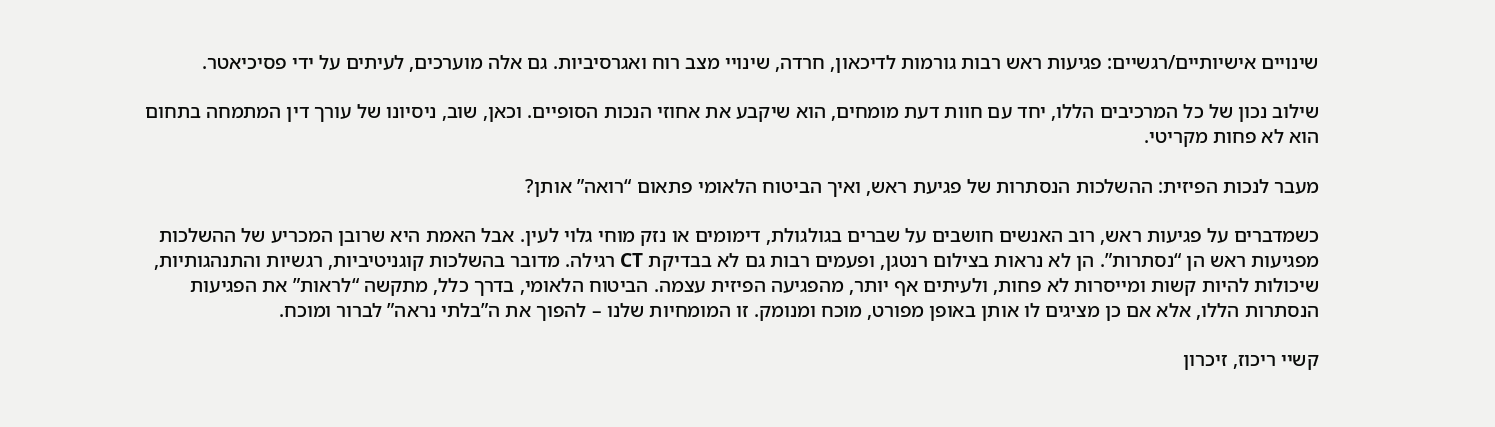שינויים אישיותיים/רגשיים: פגיעות ראש רבות גורמות לדיכאון, חרדה, שינויי מצב רוח ואגרסיביות. גם אלה מוערכים, לעיתים על ידי פסיכיאטר.

שילוב נכון של כל המרכיבים הללו, יחד עם חוות דעת מומחים, הוא שיקבע את אחוזי הנכות הסופיים. וכאן, שוב, ניסיונו של עורך דין המתמחה בתחום הוא לא פחות מקריטי.

מעבר לנכות הפיזית: ההשלכות הנסתרות של פגיעת ראש, ואיך הביטוח הלאומי פתאום “רואה” אותן?

כשמדברים על פגיעות ראש, רוב האנשים חושבים על שברים בגולגולת, דימומים או נזק מוחי גלוי לעין. אבל האמת היא שרובן המכריע של ההשלכות מפגיעות ראש הן “נסתרות”. הן לא נראות בצילום רנטגן, ופעמים רבות גם לא בבדיקת CT רגילה. מדובר בהשלכות קוגניטיביות, רגשיות והתנהגותיות, שיכולות להיות קשות ומייסרות לא פחות, ולעיתים אף יותר, מהפגיעה הפיזית עצמה. הביטוח הלאומי, בדרך כלל, מתקשה “לראות” את הפגיעות הנסתרות הללו, אלא אם כן מציגים לו אותן באופן מפורט, מוכח ומנומק. זו המומחיות שלנו – להפוך את ה”בלתי נראה” לברור ומוכח.

קשיי ריכוז, זיכרון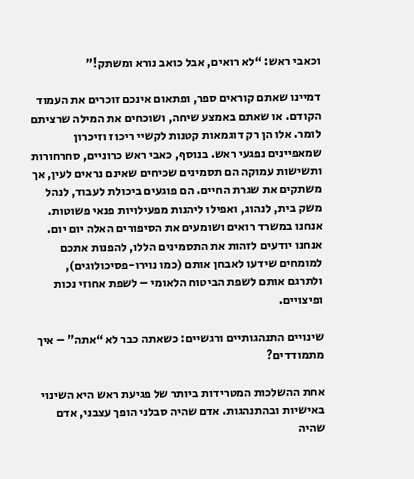וכאבי ראש: “לא רואים, אבל כואב נורא ומשתק!”

דמיינו שאתם קוראים ספר, ופתאום אינכם זוכרים את העמוד הקודם. או שאתם באמצע שיחה, ושוכחים את המילה שרציתם לומר. אלו הן רק דוגמאות קטנות לקשיי ריכוז וזיכרון שמאפיינים נפגעי ראש. בנוסף, כאבי ראש כרוניים, סחרחורות ותשישות עמוקה הם תסמינים שכיחים שאינם נראים לעין, אך משתקים את שגרת החיים. הם פוגעים ביכולת לעבוד, לנהל משק בית, לנהוג, ואפילו ליהנות מפעילויות פנאי פשוטות. אנחנו במשרד רואים ושומעים את הסיפורים האלה יום יום. אנחנו יודעים לזהות את התסמינים הללו, להפנות אתכם למומחים שידעו לאבחן אותם (כמו נוירו-פסיכולוגים), ולתרגם אותם לשפת הביטוח הלאומי – לשפת אחוזי נכות ופיצויים.

שינויים התנהגותיים ורגשיים: כשאתה כבר לא “אתה” – איך מתמודדים?

אחת ההשלכות המטרידות ביותר של פגיעת ראש היא השינוי באישיות ובהתנהגות. אדם שהיה סבלני הופך עצבני, אדם שהיה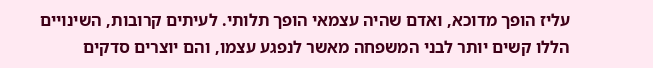עליז הופך מדוכא, ואדם שהיה עצמאי הופך תלותי. לעיתים קרובות, השינויים הללו קשים יותר לבני המשפחה מאשר לנפגע עצמו, והם יוצרים סדקים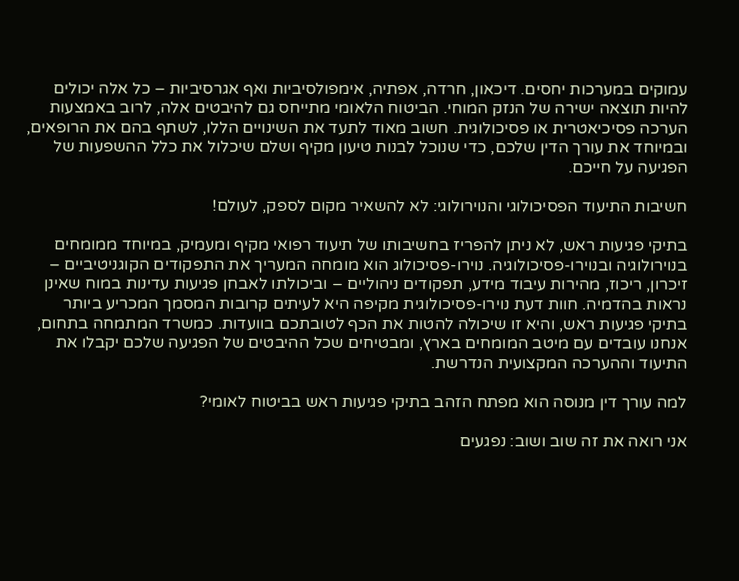עמוקים במערכות יחסים. דיכאון, חרדה, אפתיה, אימפולסיביות ואף אגרסיביות – כל אלה יכולים להיות תוצאה ישירה של הנזק המוחי. הביטוח הלאומי מתייחס גם להיבטים אלה, לרוב באמצעות הערכה פסיכיאטרית או פסיכולוגית. חשוב מאוד לתעד את השינויים הללו, לשתף בהם את הרופאים, ובמיוחד את עורך הדין שלכם, כדי שנוכל לבנות טיעון מקיף ושלם שיכלול את כלל ההשפעות של הפגיעה על חייכם.

חשיבות התיעוד הפסיכולוגי והנוירולוגי: לא להשאיר מקום לספק, לעולם!

בתיקי פגיעות ראש, לא ניתן להפריז בחשיבותו של תיעוד רפואי מקיף ומעמיק, במיוחד ממומחים בנוירולוגיה ובנוירו-פסיכולוגיה. נוירו-פסיכולוג הוא מומחה המעריך את התפקודים הקוגניטיביים – זיכרון, ריכוז, מהירות עיבוד מידע, תפקודים ניהוליים – וביכולתו לאבחן פגיעות עדינות במוח שאינן נראות בהדמיה. חוות דעת נוירו-פסיכולוגית מקיפה היא לעיתים קרובות המסמך המכריע ביותר בתיקי פגיעות ראש, והיא זו שיכולה להטות את הכף לטובתכם בוועדות. כמשרד המתמחה בתחום, אנחנו עובדים עם מיטב המומחים בארץ, ומבטיחים שכל ההיבטים של הפגיעה שלכם יקבלו את התיעוד וההערכה המקצועית הנדרשת.

למה עורך דין מנוסה הוא מפתח הזהב בתיקי פגיעות ראש בביטוח לאומי?

אני רואה את זה שוב ושוב: נפגעים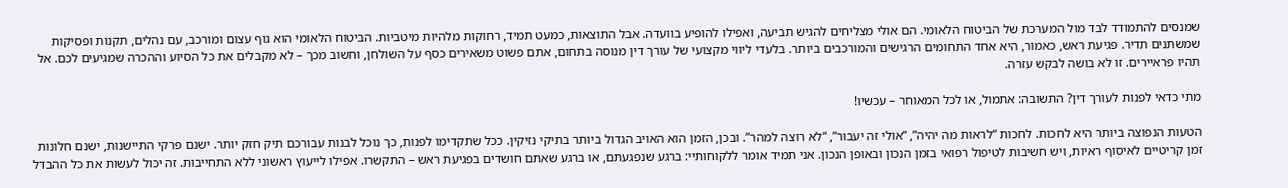שמנסים להתמודד לבד מול המערכת של הביטוח הלאומי. הם אולי מצליחים להגיש תביעה, ואפילו להופיע בוועדה. אבל התוצאות, כמעט תמיד, רחוקות מלהיות מיטביות. הביטוח הלאומי הוא גוף עצום ומורכב, עם נהלים, תקנות ופסיקות שמשתנים תדיר. פגיעת ראש, כאמור, היא אחד התחומים הרגישים והמורכבים ביותר. בלעדי ליווי מקצועי של עורך דין מנוסה בתחום, אתם פשוט משאירים כסף על השולחן, וחשוב מכך – לא מקבלים את כל הסיוע וההכרה שמגיעים לכם. אל תהיו פראיירים. זו לא בושה לבקש עזרה.

מתי כדאי לפנות לעורך דין? התשובה: אתמול, או לכל המאוחר – עכשיו!

הטעות הנפוצה ביותר היא לחכות. לחכות “לראות מה יהיה”, “אולי זה יעבור”, “לא רוצה למהר”. ובכן, הזמן הוא האויב הגדול ביותר בתיקי נזיקין. ככל שתקדימו לפנות, כך נוכל לבנות עבורכם תיק חזק יותר. ישנם פרקי התיישנות, ישנם חלונות זמן קריטיים לאיסוף ראיות, ויש חשיבות לטיפול רפואי בזמן הנכון ובאופן הנכון. אני תמיד אומר ללקוחותיי: ברגע שנפגעתם, או ברגע שאתם חושדים בפגיעת ראש – התקשרו. אפילו לייעוץ ראשוני ללא התחייבות. זה יכול לעשות את כל ההבדל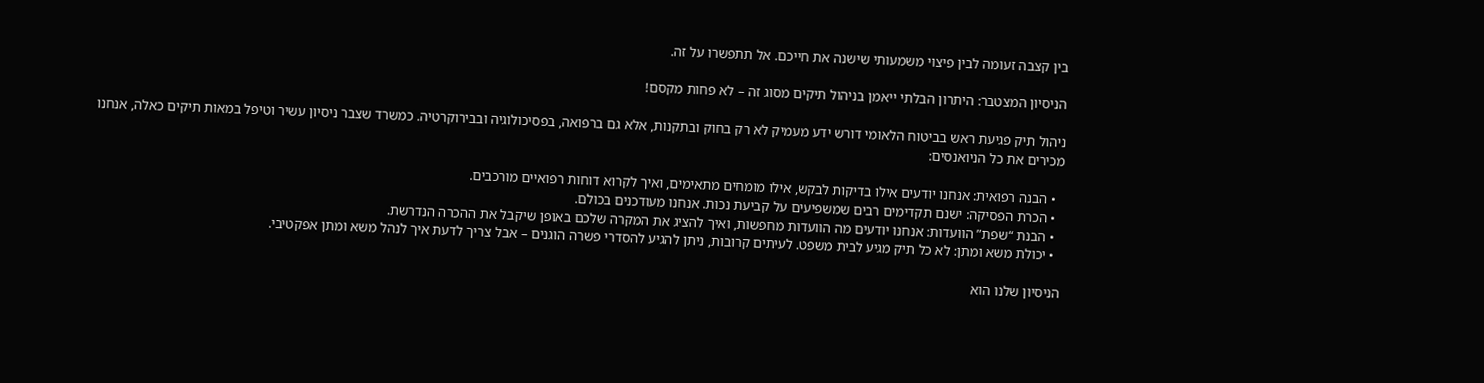בין קצבה זעומה לבין פיצוי משמעותי שישנה את חייכם. אל תתפשרו על זה.

הניסיון המצטבר: היתרון הבלתי ייאמן בניהול תיקים מסוג זה – לא פחות מקסם!

ניהול תיק פגיעת ראש בביטוח הלאומי דורש ידע מעמיק לא רק בחוק ובתקנות, אלא גם ברפואה, בפסיכולוגיה ובבירוקרטיה. כמשרד שצבר ניסיון עשיר וטיפל במאות תיקים כאלה, אנחנו מכירים את כל הניואנסים:

  • הבנה רפואית: אנחנו יודעים אילו בדיקות לבקש, אילו מומחים מתאימים, ואיך לקרוא דוחות רפואיים מורכבים.
  • הכרת הפסיקה: ישנם תקדימים רבים שמשפיעים על קביעת נכות. אנחנו מעודכנים בכולם.
  • הבנת “שפת” הוועדות: אנחנו יודעים מה הוועדות מחפשות, ואיך להציג את המקרה שלכם באופן שיקבל את ההכרה הנדרשת.
  • יכולת משא ומתן: לא כל תיק מגיע לבית משפט. לעיתים קרובות, ניתן להגיע להסדרי פשרה הוגנים – אבל צריך לדעת איך לנהל משא ומתן אפקטיבי.

הניסיון שלנו הוא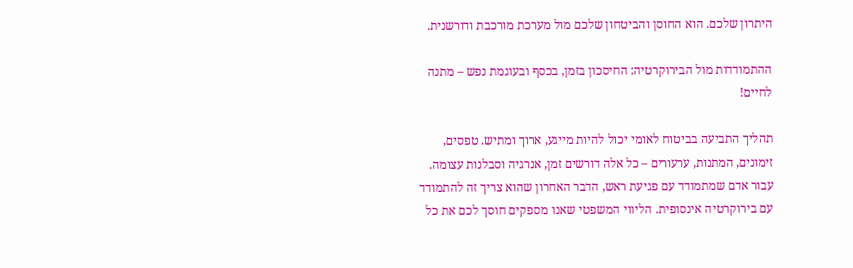היתרון שלכם. הוא החוסן והביטחון שלכם מול מערכת מורכבת ודורשנית.

ההתמודדות מול הבירוקרטיה: החיסכון בזמן, בכסף ובעוגמת נפש – מתנה לחיים!

תהליך התביעה בביטוח לאומי יכול להיות מייגע, ארוך ומתיש. טפסים, זימונים, המתנות, ערעורים – כל אלה דורשים זמן, אנרגיה וסבלנות עצומה. עבור אדם שמתמודד עם פגיעת ראש, הדבר האחרון שהוא צריך זה להתמודד עם בירוקרטיה אינסופית. הליווי המשפטי שאנו מספקים חוסך לכם את כל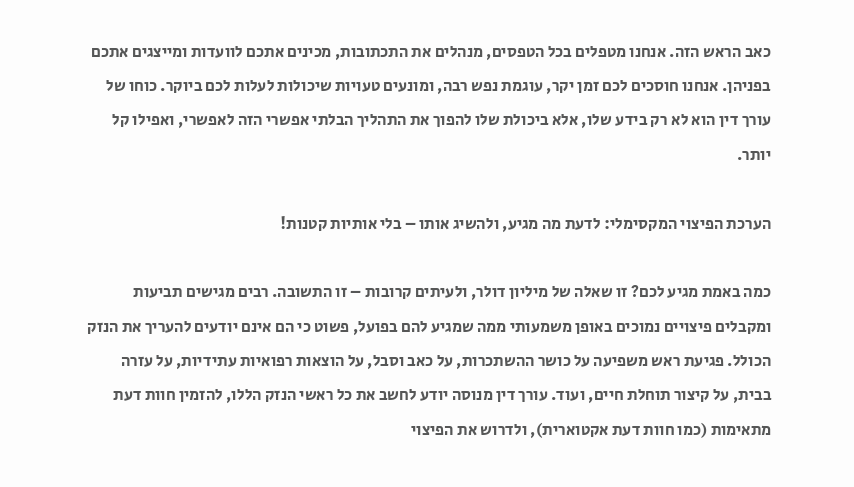כאב הראש הזה. אנחנו מטפלים בכל הטפסים, מנהלים את התכתובות, מכינים אתכם לוועדות ומייצגים אתכם בפניהן. אנחנו חוסכים לכם זמן יקר, עוגמת נפש רבה, ומונעים טעויות שיכולות לעלות לכם ביוקר. כוחו של עורך דין הוא לא רק בידע שלו, אלא ביכולת שלו להפוך את התהליך הבלתי אפשרי הזה לאפשרי, ואפילו קל יותר.

הערכת הפיצוי המקסימלי: לדעת מה מגיע, ולהשיג אותו – בלי אותיות קטנות!

כמה באמת מגיע לכם? זו שאלה של מיליון דולר, ולעיתים קרובות – זו התשובה. רבים מגישים תביעות ומקבלים פיצויים נמוכים באופן משמעותי ממה שמגיע להם בפועל, פשוט כי הם אינם יודעים להעריך את הנזק הכולל. פגיעת ראש משפיעה על כושר ההשתכרות, על כאב וסבל, על הוצאות רפואיות עתידיות, על עזרה בבית, על קיצור תוחלת חיים, ועוד. עורך דין מנוסה יודע לחשב את כל ראשי הנזק הללו, להזמין חוות דעת מתאימות (כמו חוות דעת אקטוארית), ולדרוש את הפיצוי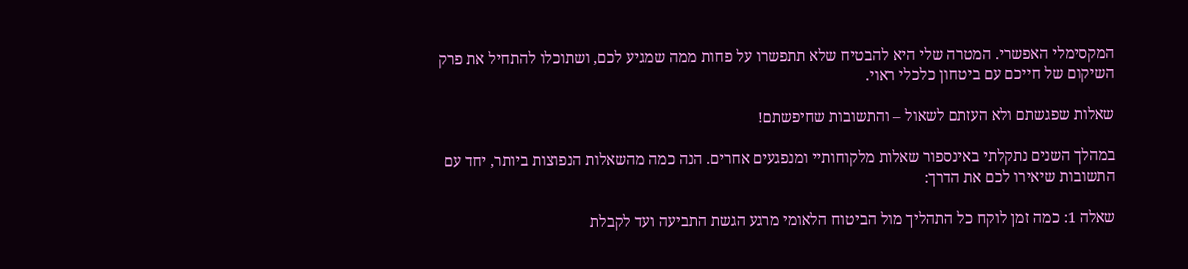המקסימלי האפשרי. המטרה שלי היא להבטיח שלא תתפשרו על פחות ממה שמגיע לכם, ושתוכלו להתחיל את פרק השיקום של חייכם עם ביטחון כלכלי ראוי.

שאלות שפגשתם ולא העזתם לשאול – והתשובות שחיפשתם!

במהלך השנים נתקלתי באינספור שאלות מלקוחותיי ומנפגעים אחרים. הנה כמה מהשאלות הנפוצות ביותר, יחד עם התשובות שיאירו לכם את הדרך:

שאלה 1: כמה זמן לוקח כל התהליך מול הביטוח הלאומי מרגע הגשת התביעה ועד לקבלת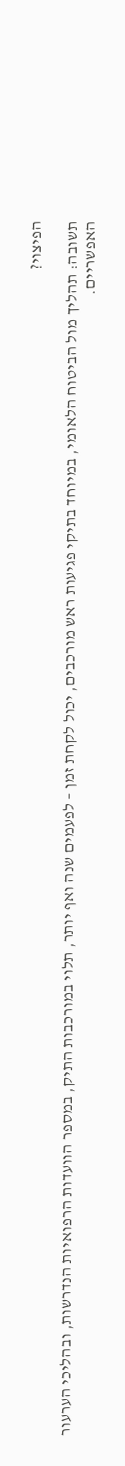הפיצוי?

תשובה: תהליך מול הביטוח הלאומי, במיוחד בתיקי פגיעות ראש מורכבים, יכול לקחת זמן – לפעמים שנה ואף יותר, תלוי במורכבות התיק, במספר הוועדות הרפואיות הנדרשות, ובהליכי הערעור האפשריים.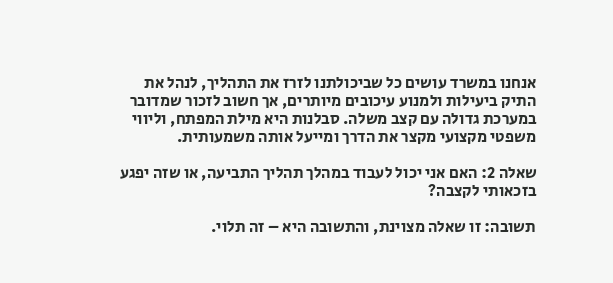אנחנו במשרד עושים כל שביכולתנו לזרז את התהליך, לנהל את התיק ביעילות ולמנוע עיכובים מיותרים, אך חשוב לזכור שמדובר במערכת גדולה עם קצב משלה. סבלנות היא מילת המפתח, וליווי משפטי מקצועי מקצר את הדרך ומייעל אותה משמעותית.

שאלה 2: האם אני יכול לעבוד במהלך תהליך התביעה, או שזה יפגע בזכאותי לקצבה?

תשובה: זו שאלה מצוינת, והתשובה היא – זה תלוי.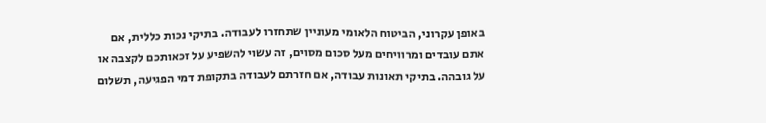באופן עקרוני, הביטוח הלאומי מעוניין שתחזרו לעבודה. בתיקי נכות כללית, אם אתם עובדים ומרוויחים מעל סכום מסוים, זה עשוי להשפיע על זכאותכם לקצבה או על גובהה. בתיקי תאונות עבודה, אם חזרתם לעבודה בתקופת דמי הפגיעה, תשלום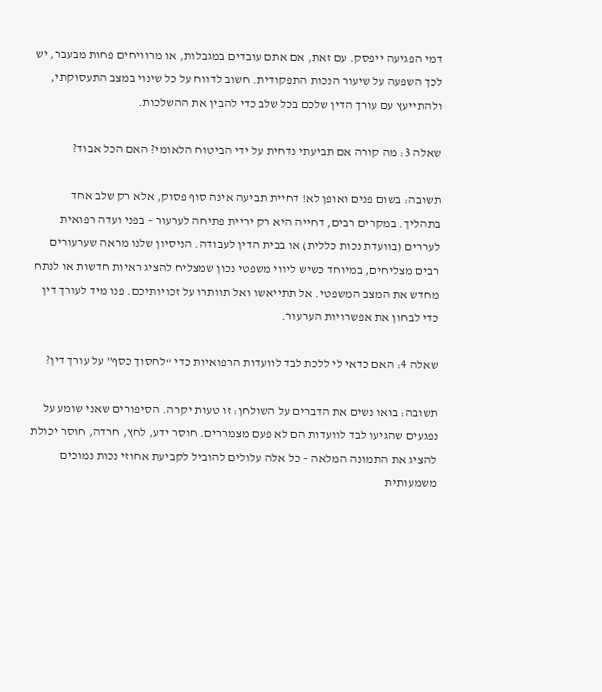דמי הפגיעה ייפסק. עם זאת, אם אתם עובדים במגבלות, או מרוויחים פחות מבעבר, יש לכך השפעה על שיעור הנכות התפקודית. חשוב לדווח על כל שינוי במצב התעסוקתי, ולהתייעץ עם עורך הדין שלכם בכל שלב כדי להבין את ההשלכות.

שאלה 3: מה קורה אם תביעתי נדחית על ידי הביטוח הלאומי? האם הכל אבוד?

תשובה: בשום פנים ואופן לא! דחיית תביעה אינה סוף פסוק, אלא רק שלב אחד בתהליך. במקרים רבים, דחייה היא רק יריית פתיחה לערעור – בפני ועדה רפואית לעררים (בוועדת נכות כללית) או בבית הדין לעבודה. הניסיון שלנו מראה שערעורים רבים מצליחים, במיוחד כשיש ליווי משפטי נכון שמצליח להציג ראיות חדשות או לנתח מחדש את המצב המשפטי. אל תתייאשו ואל תוותרו על זכויותיכם. פנו מיד לעורך דין כדי לבחון את אפשרויות הערעור.

שאלה 4: האם כדאי לי ללכת לבד לוועדות הרפואיות כדי “לחסוך כסף” על עורך דין?

תשובה: בואו נשים את הדברים על השולחן: זו טעות יקרה. הסיפורים שאני שומע על נפגעים שהגיעו לבד לוועדות הם לא פעם מצמררים. חוסר ידע, לחץ, חרדה, חוסר יכולת להציג את התמונה המלאה – כל אלה עלולים להוביל לקביעת אחוזי נכות נמוכים משמעותית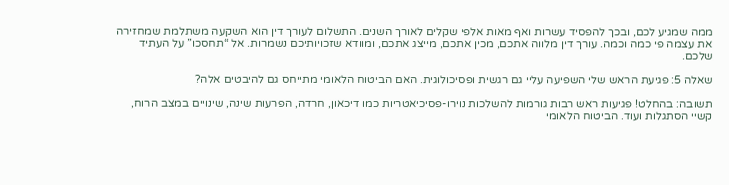ממה שמגיע לכם, ובכך להפסיד עשרות ואף מאות אלפי שקלים לאורך השנים. התשלום לעורך דין הוא השקעה משתלמת שמחזירה את עצמה פי כמה וכמה. עורך דין מלווה אתכם, מכין אתכם, מייצג אתכם, ומוודא שזכויותיכם נשמרות. אל “תחסכו” על העתיד שלכם.

שאלה 5: פגיעת הראש שלי השפיעה עליי גם רגשית ופסיכולוגית. האם הביטוח הלאומי מתייחס גם להיבטים אלה?

תשובה: בהחלט! פגיעות ראש רבות גורמות להשלכות נוירו-פסיכיאטריות כמו דיכאון, חרדה, הפרעות שינה, שינויים במצב הרוח, קשיי הסתגלות ועוד. הביטוח הלאומי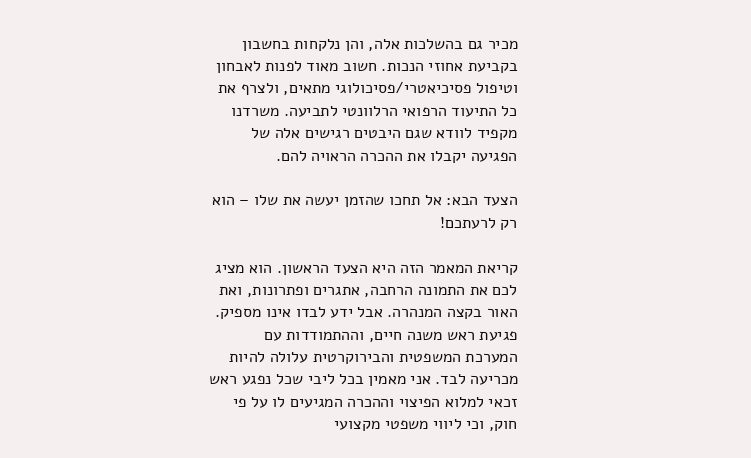מכיר גם בהשלכות אלה, והן נלקחות בחשבון בקביעת אחוזי הנכות. חשוב מאוד לפנות לאבחון וטיפול פסיכיאטרי/פסיכולוגי מתאים, ולצרף את כל התיעוד הרפואי הרלוונטי לתביעה. משרדנו מקפיד לוודא שגם היבטים רגישים אלה של הפגיעה יקבלו את ההכרה הראויה להם.

הצעד הבא: אל תחכו שהזמן יעשה את שלו – הוא רק לרעתכם!

קריאת המאמר הזה היא הצעד הראשון. הוא מציג לכם את התמונה הרחבה, אתגרים ופתרונות, ואת האור בקצה המנהרה. אבל ידע לבדו אינו מספיק. פגיעת ראש משנה חיים, וההתמודדות עם המערכת המשפטית והבירוקרטית עלולה להיות מכריעה לבד. אני מאמין בכל ליבי שכל נפגע ראש זכאי למלוא הפיצוי וההכרה המגיעים לו על פי חוק, וכי ליווי משפטי מקצועי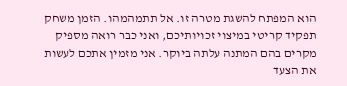הוא המפתח להשגת מטרה זו. אל תתמהמהו. הזמן משחק תפקיד קריטי במיצוי זכויותיכם, ואני כבר רואה מספיק מקרים בהם המתנה עלתה ביוקר. אני מזמין אתכם לעשות את הצעד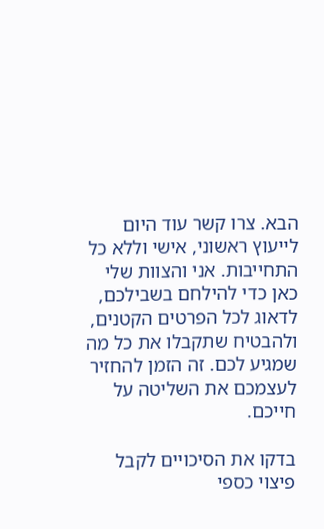הבא. צרו קשר עוד היום לייעוץ ראשוני, אישי וללא כל התחייבות. אני והצוות שלי כאן כדי להילחם בשבילכם, לדאוג לכל הפרטים הקטנים, ולהבטיח שתקבלו את כל מה שמגיע לכם. זה הזמן להחזיר לעצמכם את השליטה על חייכם.

בדקו את הסיכויים לקבל פיצוי כספי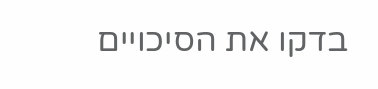בדקו את הסיכויים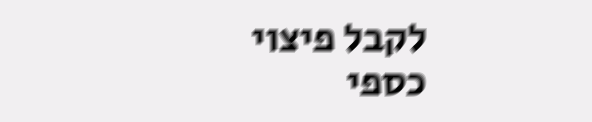לקבל פיצוי כספי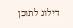דילוג לתוכן